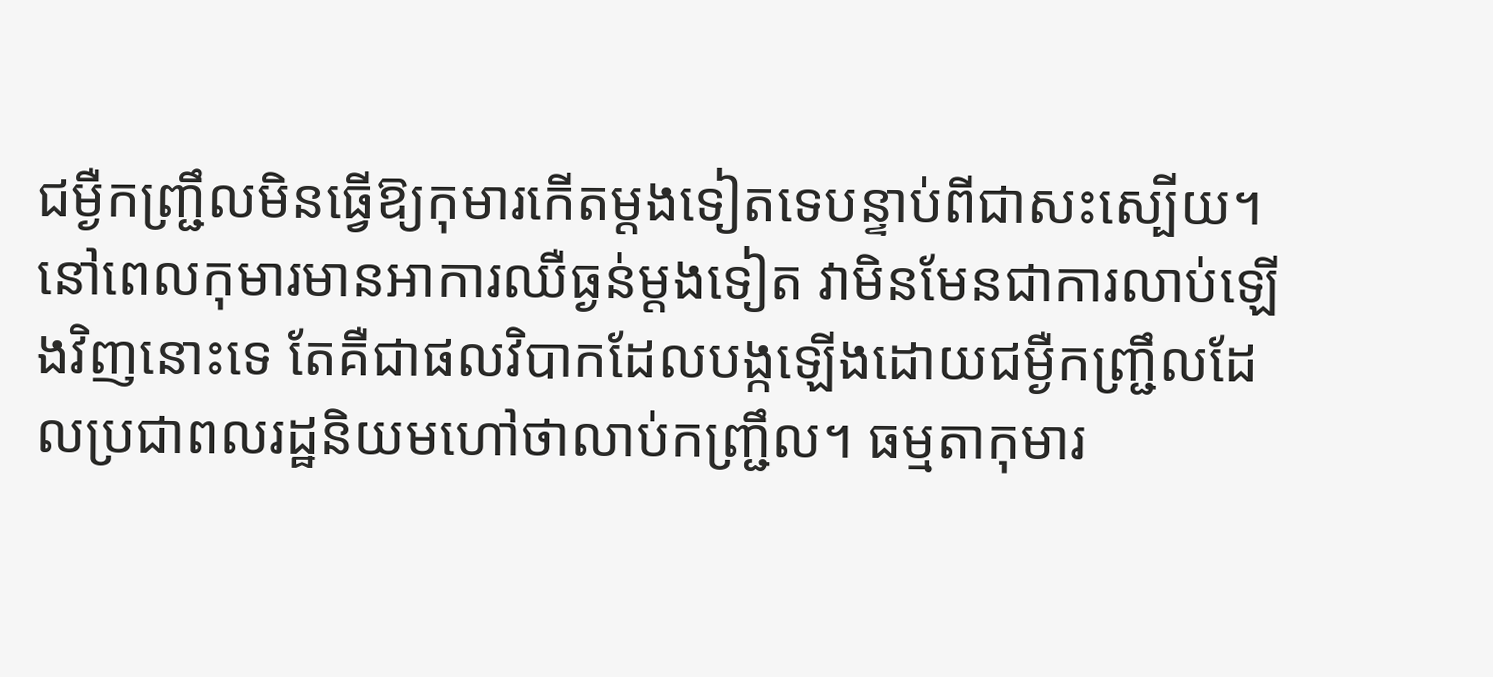ជម្ងឺកញ្ជ្រឹលមិនធ្វើឱ្យកុមារកើតម្ដងទៀតទេបន្ទាប់ពីជាសះស្បើយ។ នៅពេលកុមារមានអាការឈឺធ្ងន់ម្ដងទៀត វាមិនមែនជាការលាប់ឡើងវិញនោះទេ តែគឺជាផលវិបាកដែលបង្កឡើងដោយជម្ងឺកញ្ជ្រឹលដែលប្រជាពលរដ្ឋនិយមហៅថាលាប់កញ្ជ្រឹល។ ធម្មតាកុមារ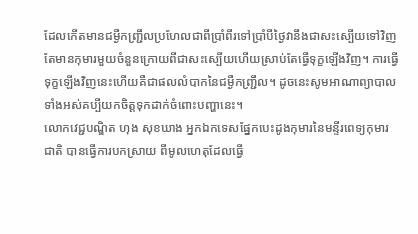ដែលកើតមានជម្ងឺកញ្ជ្រឹលប្រហែលជាពីប្រាំពីរទៅប្រាំបីថ្ងៃវានឹងជាសះស្បើយទៅវិញ តែមានកុមារមួយចំនួនក្រោយពីជាសះស្បើយហើយស្រាប់តែធ្វើទុក្ខឡើងវិញ។ ការធ្វើទុក្ខឡើងវិញនេះហើយគឺជាផលលំបាកនៃជម្ងឺកញ្ជ្រឹល។ ដូចនេះសូមអាណាព្យាបាលទាំងអស់គប្បីយកចិត្ដទុកដាក់ចំពោះបញ្ហានេះ។
លោកវេជ្ជបណ្ឌិត ហុង សុខឃាង អ្នកឯកទេសផ្នែកបេះដូងកុមារនៃមន្ទីរពេទ្យកុមារជាតិ បានធ្វើការបកស្រាយ ពីមូលហេតុដែលធ្វើ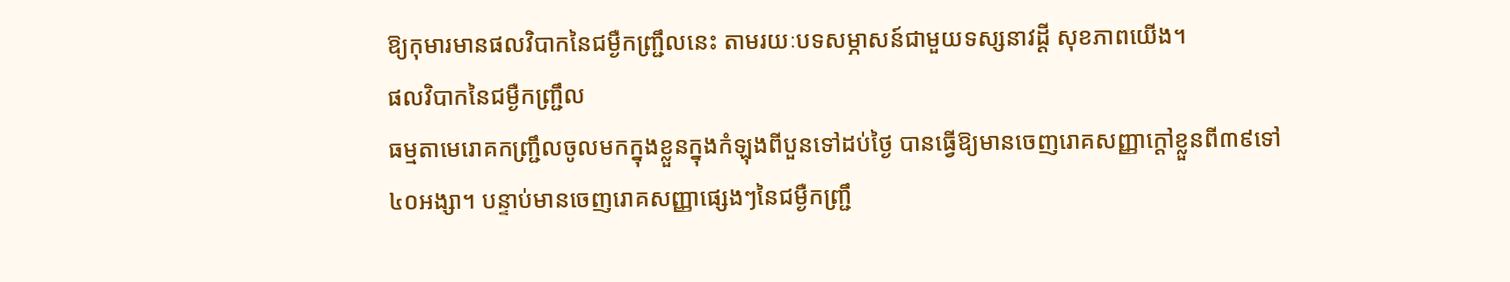ឱ្យកុមារមានផលវិបាកនៃជម្ងឺកញ្ជ្រឹលនេះ តាមរយៈបទសម្ភាសន៍ជាមួយទស្សនាវដ្ដី សុខភាពយើង។
ផលវិបាកនៃជម្ងឺកញ្ជ្រឹល
ធម្មតាមេរោគកញ្ជ្រឹលចូលមកក្នុងខ្លួនក្នុងកំឡុងពីបួនទៅដប់ថ្ងៃ បានធ្វើឱ្យមានចេញរោគសញ្ញាក្ដៅខ្លួនពី៣៩ទៅ៤០អង្សា។ បន្ទាប់មានចេញរោគសញ្ញាផ្សេងៗនៃជម្ងឺកញ្ជ្រឹ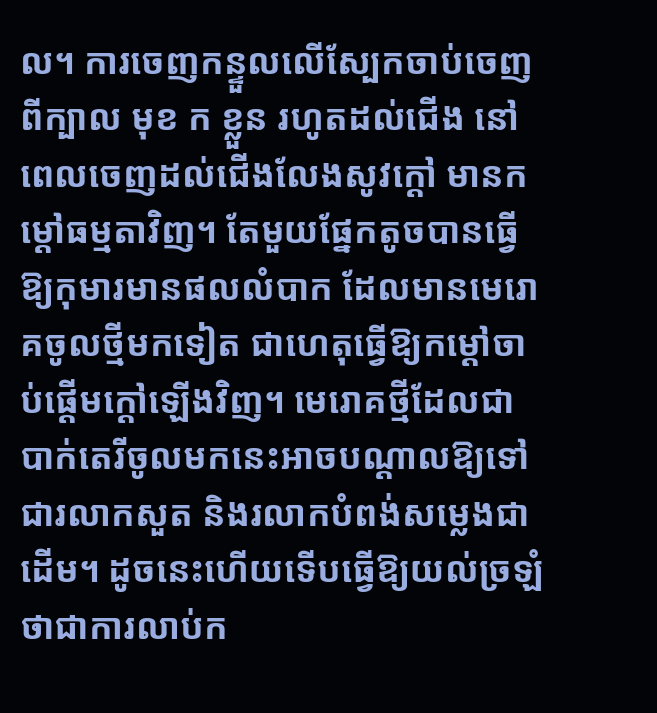ល។ ការចេញកន្ទួលលើស្បែកចាប់ចេញពីក្បាល មុខ ក ខ្លួន រហូតដល់ជើង នៅពេលចេញដល់ជើងលែងសូវក្ដៅ មានកម្ដៅធម្មតាវិញ។ តែមួយផ្នែកតូចបានធ្វើឱ្យកុមារមានផលលំបាក ដែលមានមេរោគចូលថ្មីមកទៀត ជាហេតុធ្វើឱ្យកម្ដៅចាប់ផ្ដើមក្ដៅឡើងវិញ។ មេរោគថ្មីដែលជាបាក់តេរីចូលមកនេះអាចបណ្ដាលឱ្យទៅជារលាកសួត និងរលាកបំពង់សម្លេងជាដើម។ ដូចនេះហើយទើបធ្វើឱ្យយល់ច្រឡំថាជាការលាប់ក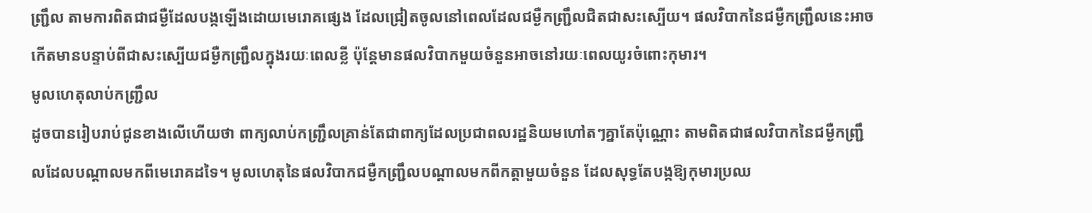ញ្ជ្រឹល តាមការពិតជាជម្ងឺដែលបង្កឡើងដោយមេរោគផ្សេង ដែលជ្រៀតចូលនៅពេលដែលជម្ងឺកញ្ជ្រឹលជិតជាសះស្បើយ។ ផលវិបាកនៃជម្ងឺកញ្ជ្រឹលនេះអាចកើតមានបន្ទាប់ពីជាសះស្បើយជម្ងឺកញ្ជ្រឹលក្នុងរយៈពេលខ្លី ប៉ុន្ដែមានផលវិបាកមួយចំនួនអាចនៅរយៈពេលយូរចំពោះកុមារ។
មូលហេតុលាប់កញ្ជ្រឹល
ដូចបានរៀបរាប់ជូនខាងលើហើយថា ពាក្យលាប់កញ្ជ្រឹលគ្រាន់តែជាពាក្យដែលប្រជាពលរដ្ឋនិយមហៅតៗគ្នាតែប៉ុណ្ណោះ តាមពិតជាផលវិបាកនៃជម្ងឺកញ្ជ្រឹលដែលបណ្ដាលមកពីមេរោគដទៃ។ មូលហេតុនៃផលវិបាកជម្ងឺកញ្ជ្រឹលបណ្ដាលមកពីកត្ដាមួយចំនួន ដែលសុទ្ធតែបង្កឱ្យកុមារប្រឈ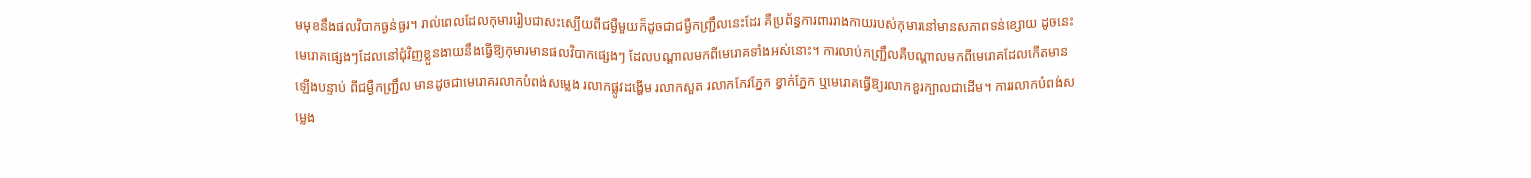មមុខនឹងផលវិបាកធ្ងន់ធ្ងរ។ រាល់ពេលដែលកុមាររៀបជាសះស្បើយពីជម្ងឺមួយក៏ដូចជាជម្ងឺកញ្ជ្រឹលនេះដែរ គឺប្រព័ន្ធការពាររាងកាយរបស់កុមារនៅមានសភាពទន់ខ្សោយ ដូចនេះមេរោគផ្សេងៗដែលនៅជុំវិញខ្លួនងាយនឹងធ្វើឱ្យកុមារមានផលវិបាកផ្សេងៗ ដែលបណ្ដាលមកពីមេរោគទាំងអស់នោះ។ ការលាប់កញ្ជ្រឹលគឺបណ្ដាលមកពីមេរោគដែលកើតមានឡើងបន្ទាប់ ពីជម្ងឺកញ្ជ្រឹល មានដូចជាមេរោគរលាកបំពង់សម្លេង រលាកផ្លូវដង្ហើម រលាកសួត រលាកកែវភ្នែក ខ្វាក់ភ្នែក ឬមេរោគធ្វើឱ្យរលាកខួរក្បាលជាដើម។ ការរលាកបំពង់សម្លេង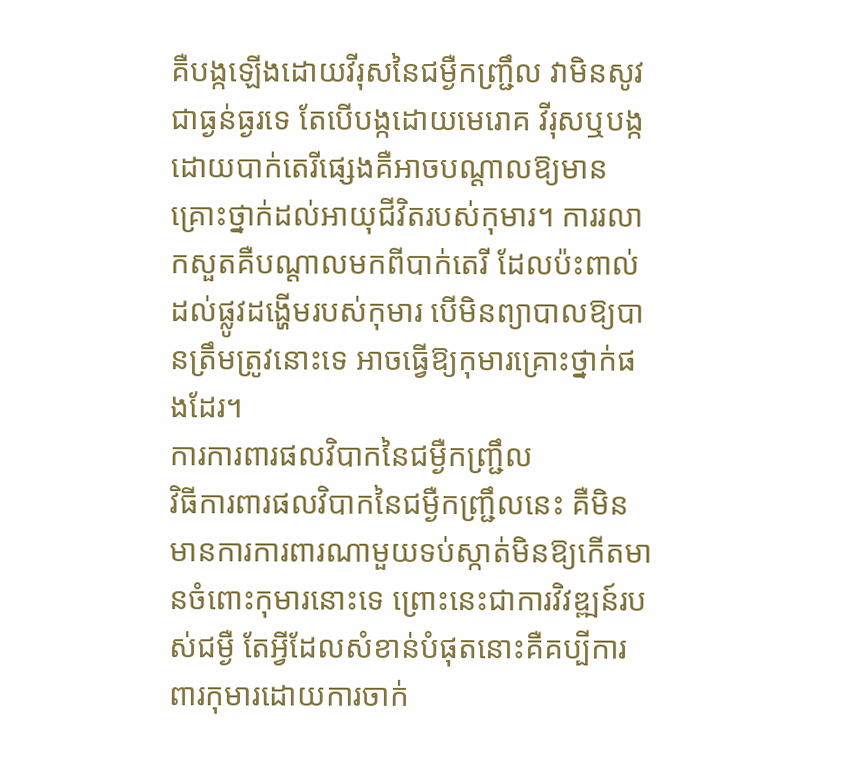គឺបង្កឡើងដោយវីរុសនៃជម្ងឺកញ្ជ្រឹល វាមិនសូវជាធ្ងន់ធ្ងរទេ តែបើបង្កដោយមេរោគ វីរុសឬបង្កដោយបាក់តេរីផ្សេងគឺអាចបណ្ដាលឱ្យមានគ្រោះថ្នាក់ដល់អាយុជីវិតរបស់កុមារ។ ការរលាកសួតគឺបណ្ដាលមកពីបាក់តេរី ដែលប៉ះពាល់ដល់ផ្លូវដង្ហើមរបស់កុមារ បើមិនព្យាបាលឱ្យបានត្រឹមត្រូវនោះទេ អាចធ្វើឱ្យកុមារគ្រោះថ្នាក់ផងដែរ។
ការការពារផលវិបាកនៃជម្ងឺកញ្ជ្រឹល
វិធីការពារផលវិបាកនៃជម្ងឺកញ្ជ្រឹលនេះ គឺមិនមានការការពារណាមួយទប់ស្កាត់មិនឱ្យកើតមានចំពោះកុមារនោះទេ ព្រោះនេះជាការវិវឌ្ឍន៍របស់ជម្ងឺ តែអ្វីដែលសំខាន់បំផុតនោះគឺគប្បីការពារកុមារដោយការចាក់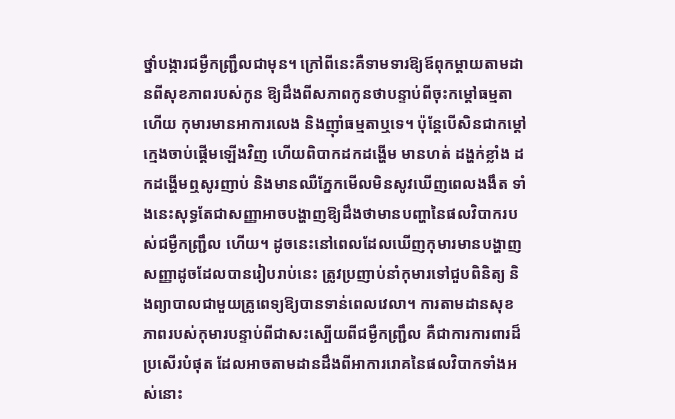ថ្នាំបង្ការជម្ងឺកញ្ជ្រឹលជាមុន។ ក្រៅពីនេះគឺទាមទារឱ្យឪពុកម្ដាយតាមដានពីសុខភាពរបស់កូន ឱ្យដឹងពីសភាពកូនថាបន្ទាប់ពីចុះកម្ដៅធម្មតាហើយ កុមារមានអាការលេង និងញ៉ាំធម្មតាឬទេ។ ប៉ុន្ដែបើសិនជាកម្ដៅក្មេងចាប់ផ្ដើមឡើងវិញ ហើយពិបាកដកដង្ហើម មានហត់ ដង្ហក់ខ្លាំង ដកដង្ហើមឮសូរញាប់ និងមានឈឺភ្នែកមើលមិនសូវឃើញពេលងងឹត ទាំងនេះសុទ្ធតែជាសញ្ញាអាចបង្ហាញឱ្យដឹងថាមានបញ្ហានៃផលវិបាករបស់ជម្ងឺកញ្ជ្រឹល ហើយ។ ដូចនេះនៅពេលដែលឃើញកុមារមានបង្ហាញសញ្ញាដូចដែលបានរៀបរាប់នេះ ត្រូវប្រញាប់នាំកុមារទៅជួបពិនិត្យ និងព្យាបាលជាមួយគ្រូពេទ្យឱ្យបានទាន់ពេលវេលា។ ការតាមដានសុខភាពរបស់កុមារបន្ទាប់ពីជាសះស្បើយពីជម្ងឺកញ្ជ្រឹល គឺជាការការពារដ៏ប្រសើរបំផុត ដែលអាចតាមដានដឹងពីអាការរោគនៃផលវិបាកទាំងអស់នោះ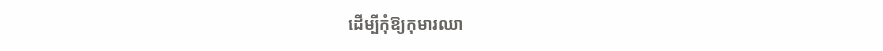ដើម្បីកុំឱ្យកុមារឈា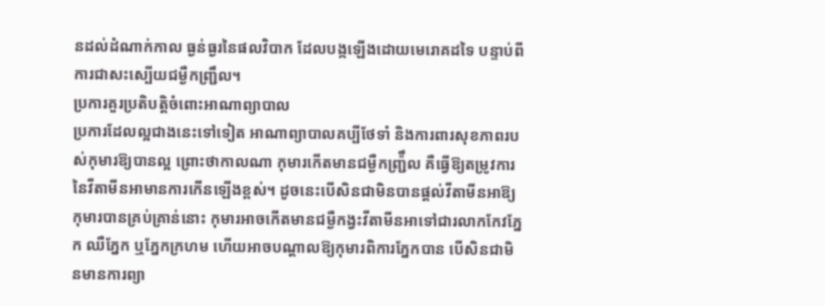នដល់ដំណាក់កាល ធ្ងន់ធ្ងរនៃផលវិបាក ដែលបង្កឡើងដោយមេរោគដទៃ បន្ទាប់ពីការជាសះស្បើយជម្ងឺកញ្ជ្រឹល។
ប្រការគួរប្រតិបត្ដិចំពោះអាណាព្យាបាល
ប្រការដែលល្អជាងនេះទៅទៀត អាណាព្យាបាលគប្បីថែទាំ និងការពារសុខភាពរបស់កុមារឱ្យបានល្អ ព្រោះថាកាលណា កុមារកើតមានជម្ងឺកញ្ជ្រ៉ឹល គឺធ្វើឱ្យតម្រូវការនៃវីតាមីនអាមានការកើនឡើងខ្ពស់។ ដូចនេះបើសិនជាមិនបានផ្ដល់វីតាមីនអាឱ្យកុមារបានគ្រប់គ្រាន់នោះ កុមារអាចកើតមានជម្ងឺកង្វះវីតាមីនអាទៅជារលាកកែវភ្នែក ឈឺភ្នែក ឬភ្នែកក្រហម ហើយអាចបណ្ដាលឱ្យកុមារពិការភ្នែកបាន បើសិនជាមិនមានការព្យា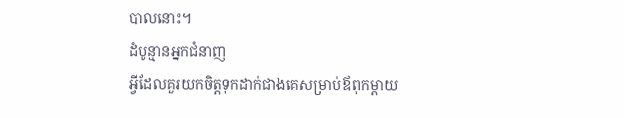បាលនោះ។
ដំបូន្មានអ្នកជំនាញ
អ្វីដែលគួរយកចិត្ដទុកដាក់ជាងគេសម្រាប់ឪពុកម្ដាយ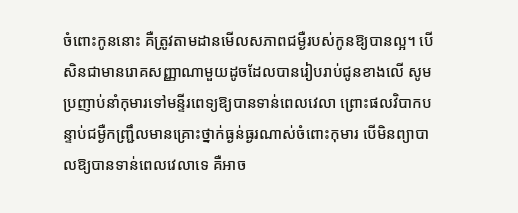ចំពោះកូននោះ គឺត្រូវតាមដានមើលសភាពជម្ងឺរបស់កូនឱ្យបានល្អ។ បើសិនជាមានរោគសញ្ញាណាមួយដូចដែលបានរៀបរាប់ជូនខាងលើ សូមប្រញាប់នាំកុមារទៅមន្ទីរពេទ្យឱ្យបានទាន់ពេលវេលា ព្រោះផលវិបាកបន្ទាប់ជម្ងឺកញ្ជ្រឹលមានគ្រោះថ្នាក់ធ្ងន់ធ្ងរណាស់ចំពោះកុមារ បើមិនព្យាបាលឱ្យបានទាន់ពេលវេលាទេ គឺអាច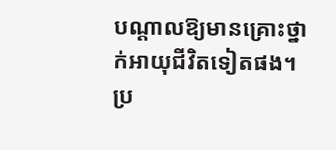បណ្ដាលឱ្យមានគ្រោះថ្នាក់អាយុជីវិតទៀតផង។
ប្រ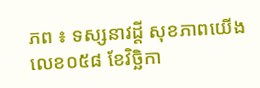ភព ៖ ទស្សនាវដ្តី សុខភាពយើង លេខ០៥៨ ខែវិច្ឆិកា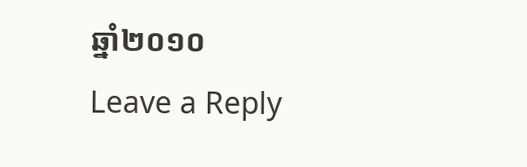ឆ្នាំ២០១០
Leave a Reply